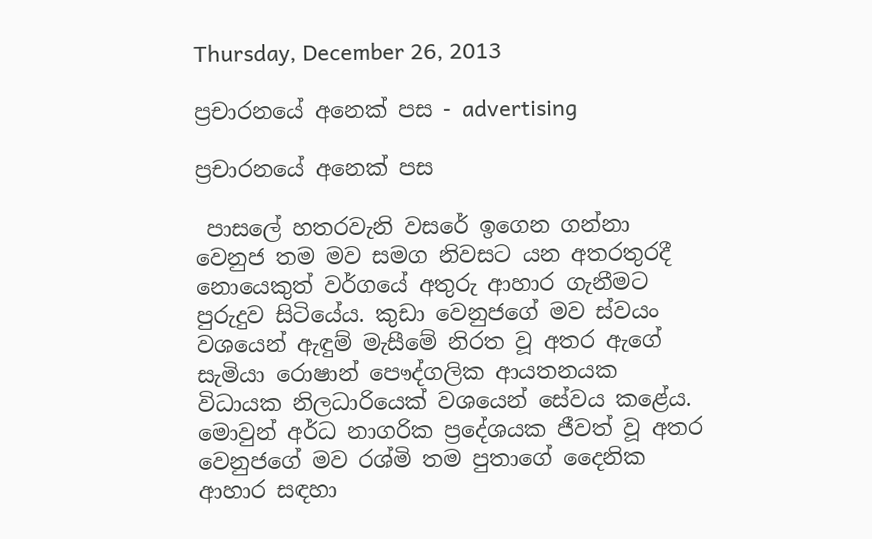Thursday, December 26, 2013

ප්‍රචාරනයේ අනෙක් පස - advertising

ප්‍රචාරනයේ අනෙක් පස

 පාසලේ හතරවැනි වසරේ ඉගෙන ගන්නා වෙනුජ තම මව සමග නිවසට යන අතරතුරදී නොයෙකුත් වර්ගයේ අතුරු ආහාර ගැනීමට පුරුදුව සිටියේය. කුඩා වෙනුජගේ මව ස්වයං වශයෙන් ඇඳුම් මැසීමේ නිරත වූ අතර ඇගේ සැමියා රොෂාන් පෞද්ගලික ආයතනයක විධායක නිලධාරියෙක් වශයෙන් සේවය කළේය. මොවුන් අර්ධ නාගරික ප්‍රදේශයක ජීවත් වූ අතර වෙනුජගේ මව රශ්මි තම පුතාගේ දෛනික ආහාර සඳහා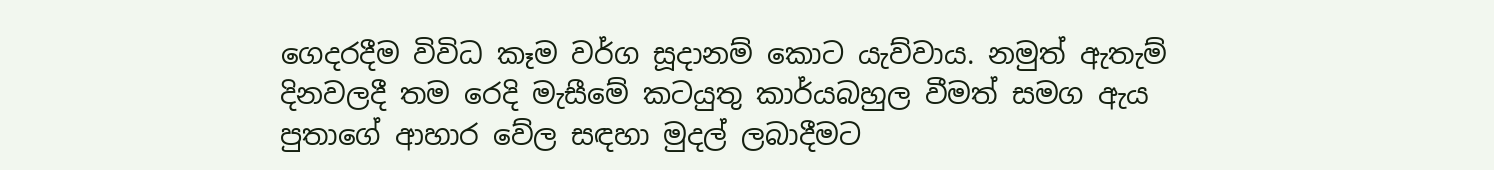ගෙදරදීම විවිධ කෑම වර්ග සූදානම් කොට යැව්වාය. නමුත් ඇතැම් දිනවලදී තම රෙදි මැසීමේ කටයුතු කාර්යබහුල වීමත් සමග ඇය පුතාගේ ආහාර වේල සඳහා මුදල් ලබාදීමට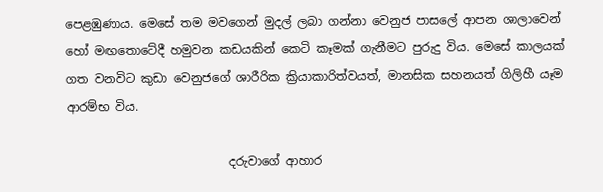පෙළඹුණාය. මෙසේ තම මවගෙන් මුදල් ලබා ගන්නා වෙනුජ පාසලේ ආපන ශාලාවෙන් හෝ මඟතොටේදී හමුවන කඩයකින් කෙටි කෑමක් ගැනීමට පුරුදු විය. මෙසේ කාලයක් ගත වනවිට කුඩා වෙනුජගේ ශාරීරික ක්‍රියාකාරිත්වයත්, මානසික සහනයත් ගිලිහී යෑම ආරම්භ විය.

                           දරුවාගේ ආහාර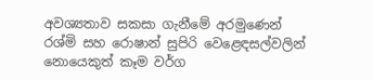අවශ්‍යතාව සකසා ගැනීමේ අරමුණෙන් රශ්මි සහ රොෂාන් සුපිරි වෙළෙඳසල්වලින් නොයෙකුත් කෑම වර්ග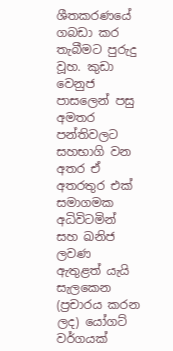ශීතකරණයේ ගබඩා කර තැබීමට පුරුදු වූහ. කුඩා වෙනුජ පාසලෙන් පසු අමතර පන්තිවලට සහභාගි වන අතර ඒ අතරතුර එක් සමාගමක අධිවිටමින් සහ ඛනිජ ලවණ ඇතුළත් යැයි සැලකෙන (ප්‍රචාරය කරන ලද) යෝගට් වර්ගයක්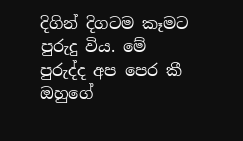දිගින් දිගටම කෑමට පුරුදු විය. මේ පුරුද්ද අප පෙර කී ඔහුගේ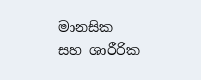මානසික සහ ශාරීරික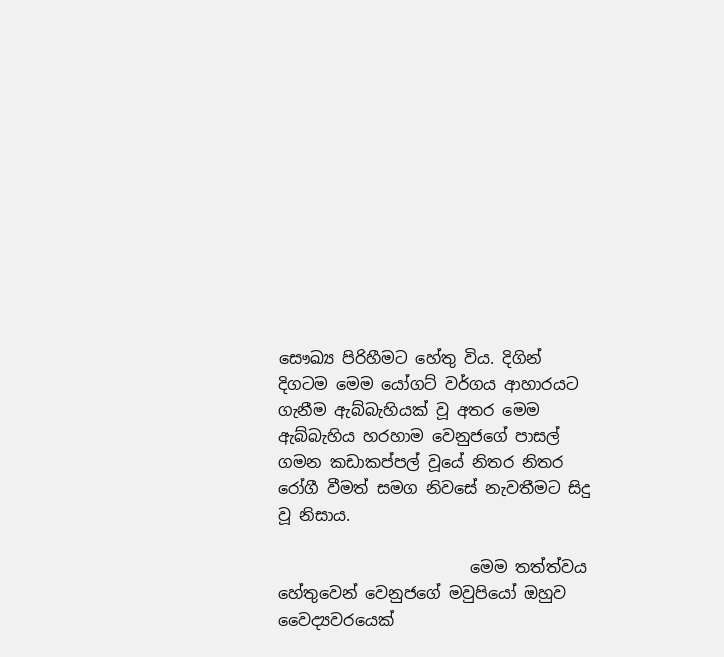සෞඛ්‍ය පිරිහීමට හේතු විය. දිගින් දිගටම මෙම යෝගට් වර්ගය ආහාරයට ගැනීම ඇබ්බැහියක් වූ අතර මෙම ඇබ්බැහිය හරහාම වෙනුජගේ පාසල් ගමන කඩාකප්පල් වූයේ නිතර නිතර රෝගී වීමත් සමග නිවසේ නැවතීමට සිදු වූ නිසාය.

                        මෙම තත්ත්වය හේතුවෙන් වෙනුජගේ මවුපියෝ ඔහුව වෛද්‍යවරයෙක්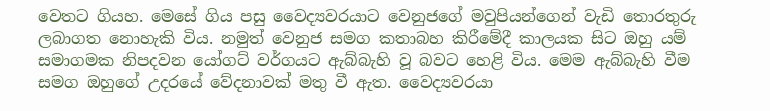වෙතට ගියහ. මෙසේ ගිය පසු වෛද්‍යවරයාට වෙනුජගේ මවුපියන්ගෙන් වැඩි තොරතුරු ලබාගත නොහැකි විය. නමුත් වෙනුජ සමග කතාබහ කිරීමේදී කාලයක සිට ඔහු යම් සමාගමක නිපදවන යෝගට් වර්ගයට ඇබ්බැහි වූ බවට හෙළි විය. මෙම ඇබ්බැහි වීම සමග ඔහුගේ උදරයේ වේදනාවක් මතු වී ඇත. වෛද්‍යවරයා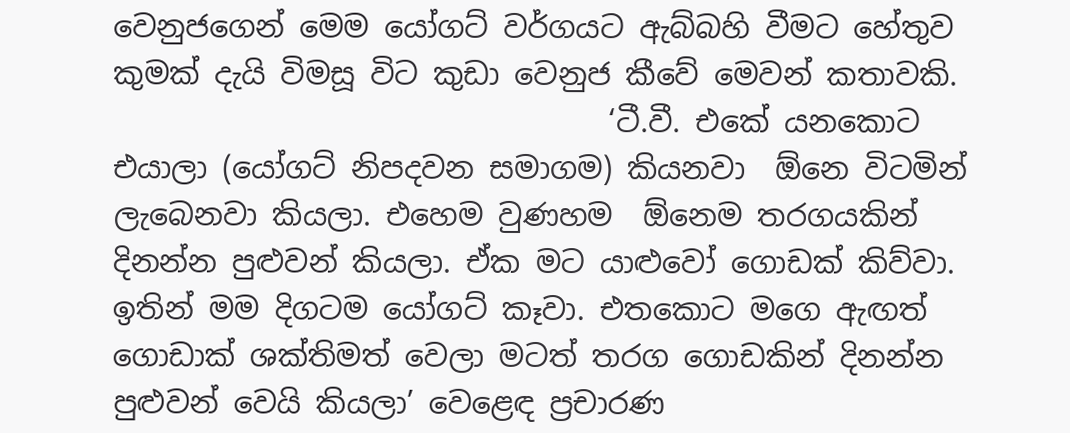වෙනුජගෙන් මෙම යෝගට් වර්ගයට ඇබ්බහි වීමට හේතුව කුමක් දැයි විමසූ විට කුඩා වෙනුජ කීවේ මෙවන් කතාවකි.
                                 ‘ටී.වී. එකේ යනකොට එයාලා (යෝගට් නිපදවන සමාගම) කියනවා  ඕනෙ විටමින් ලැබෙනවා කියලා. එහෙම වුණහම  ඕනෙම තරගයකින් දිනන්න පුළුවන් කියලා. ඒක මට යාළුවෝ ගොඩක් කිව්වා. ඉතින් මම දිගටම යෝගට් කෑවා. එතකොට මගෙ ඇඟත් ගොඩාක් ශක්තිමත් වෙලා මටත් තරග ගොඩකින් දිනන්න පුළුවන් වෙයි කියලා’ වෙළෙඳ ප්‍රචාරණ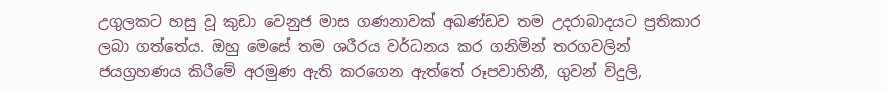උගුලකට හසු වූ කුඩා වෙනුජ මාස ගණනාවක් අඛණ්ඩව තම උදරාබාදයට ප්‍රතිකාර ලබා ගත්තේය. ඔහු මෙසේ තම ශරීරය වර්ධනය කර ගනිමින් තරගවලින් ජයග්‍රහණය කිරීමේ අරමුණ ඇති කරගෙන ඇත්තේ රූපවාහිනී, ගුවන් විදුලි,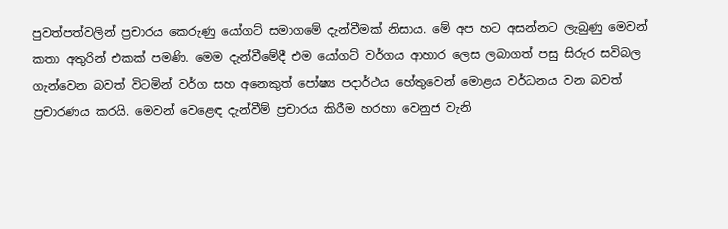පුවත්පත්වලින් ප්‍රචාරය කෙරුණු යෝගට් සමාගමේ දැන්වීමක් නිසාය. මේ අප හට අසන්නට ලැබුණු මෙවන් කතා අතුරින් එකක් පමණි. මෙම දැන්වීමේදී එම යෝගට් වර්ගය ආහාර ලෙස ලබාගත් පසු සිරුර සවිබල ගැන්වෙන බවත් විටමින් වර්ග සහ අනෙකුත් පෝෂ්‍ය පදාර්ථය හේතුවෙන් මොළය වර්ධනය වන බවත් ප්‍රචාරණය කරයි. මෙවන් වෙළෙඳ දැන්වීම් ප්‍රචාරය කිරීම හරහා වෙනුජ වැනි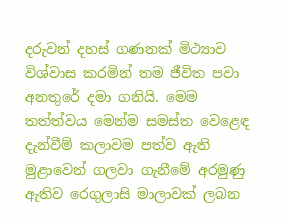දරුවන් දහස් ගණනක් මිථ්‍යාව විශ්වාස කරමින් තම ජීවිත පවා අනතුරේ දමා ගනියි. මෙම තත්ත්වය මෙන්ම සමස්ත වෙළෙඳ දැන්වීම් කලාවම පත්ව ඇති මුළාවෙන් ගලවා ගැනීමේ අරමුණු ඇතිව රෙගුලාසි මාලාවක් ලබන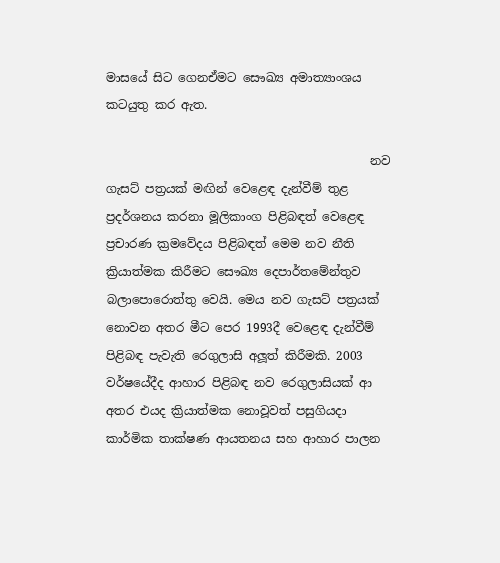මාසයේ සිට ගෙනඒමට සෞඛ්‍ය අමාත්‍යාංශය කටයුතු කර ඇත.

                                            නව ගැසට් පත්‍රයක් මඟින් වෙළෙඳ දැන්වීම් තුළ ප්‍රදර්ශනය කරනා මූලිකාංග පිළිබඳත් වෙළෙඳ ප්‍රචාරණ ක්‍රමවේදය පිළිබඳත් මෙම නව නීති ක්‍රියාත්මක කිරීමට සෞඛ්‍ය දෙපාර්තමේන්තුව බලාපොරොත්තු වෙයි. මෙය නව ගැසට් පත්‍රයක් නොවන අතර මීට පෙර 1993දී වෙළෙඳ දැන්වීම් පිළිබඳ පැවැති රෙගුලාසි අලූත් කිරීමකි. 2003 වර්ෂයේදීද ආහාර පිළිබඳ නව රෙගුලාසියක් ආ අතර එයද ක්‍රියාත්මක නොවූවත් පසුගියදා කාර්මික තාක්ෂණ ආයතනය සහ ආහාර පාලන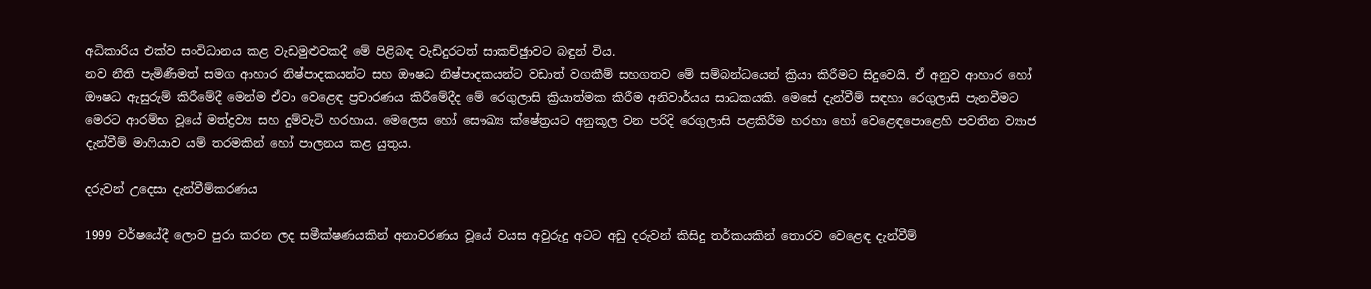අධිකාරිය එක්ව සංවිධානය කළ වැඩමුළුවකදී මේ පිළිබඳ වැඩිදුරටත් සාකච්ඡුාවට බඳුන් විය.
නව නීති පැමිණීමත් සමග ආහාර නිෂ්පාදකයන්ට සහ ඖෂධ නිෂ්පාදකයන්ට වඩාත් වගකීම් සහගතව මේ සම්බන්ධයෙන් ක්‍රියා කිරීමට සිදුවෙයි. ඒ අනුව ආහාර හෝ ඖෂධ ඇසුරුම් කිරීමේදී මෙන්ම ඒවා වෙළෙඳ ප්‍රචාරණය කිරීමේදීද මේ රෙගුලාසි ක්‍රියාත්මක කිරීම අනිවාර්යය සාධකයකි. මෙසේ දැන්වීම් සඳහා රෙගුලාසි පැනවීමට මෙරට ආරම්භ වූයේ මත්ද්‍රව්‍ය සහ දුම්වැටි හරහාය. මෙලෙස හෝ සෞඛ්‍ය ක්ෂේත්‍රයට අනුකූල වන පරිදි රෙගුලාසි පළකිරීම හරහා හෝ වෙළෙඳපොළෙහි පවතින ව්‍යාජ දැන්වීම් මාෆියාව යම් තරමකින් හෝ පාලනය කළ යුතුය.

දරුවන් උදෙසා දැන්වීම්කරණය

1999 වර්ෂයේදී ලොව පුරා කරන ලද සමීක්ෂණයකින් අනාවරණය වූයේ වයස අවුරුදු අටට අඩු දරුවන් කිසිදු තර්කයකින් තොරව වෙළෙඳ දැන්වීම්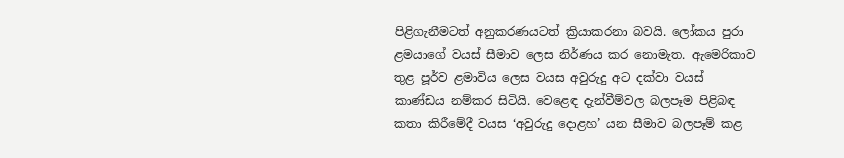පිළිගැනීමටත් අනුකරණයටත් ක්‍රියාකරනා බවයි. ලෝකය පුරා ළමයාගේ වයස් සීමාව ලෙස නිර්ණය කර නොමැත. ඇමෙරිකාව තුළ පූර්ව ළමාවිය ලෙස වයස අවුරුදු අට දක්වා වයස් කාණ්ඩය නම්කර සිටියි. වෙළෙඳ දැන්වීම්වල බලපෑම පිළිබඳ කතා කිරීමේදී වයස ‘අවුරුදු දොළහ’ යන සීමාව බලපෑම් කළ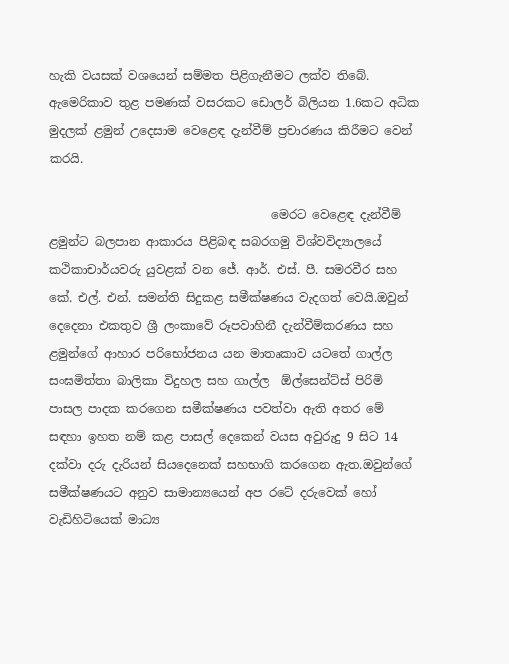හැකි වයසක් වශයෙන් සම්මත පිළිගැනීමට ලක්ව තිබේ. ඇමෙරිකාව තුළ පමණක් වසරකට ඩොලර් බිලියන 1.6කට අධික මුදලක් ළමුන් උදෙසාම වෙළෙඳ දැන්වීම් ප්‍රචාරණය කිරීමට වෙන් කරයි.

                                     මෙරට වෙළෙඳ දැන්වීම් ළමුන්ට බලපාන ආකාරය පිළිබඳ සබරගමු විශ්වවිද්‍යාලයේ කථිකාචාර්යවරු යුවළක් වන ජේ. ආර්. එස්. පී. සමරවීර සහ කේ. එල්. එන්. සමන්ති සිදුකළ සමීක්ෂණය වැදගත් වෙයි.ඔවුන් දෙදෙනා එකතුව ශ්‍රී ලංකාවේ රූපවාහිනී දැන්වීම්කරණය සහ ළමුන්ගේ ආහාර පරිභෝජනය යන මාතෘකාව යටතේ ගාල්ල සංඝමිත්තා බාලිකා විදුහල සහ ගාල්ල  ඕල්සෙන්ට්ස් පිරිමි පාසල පාදක කරගෙන සමීක්ෂණය පවත්වා ඇති අතර මේ සඳහා ඉහත නම් කළ පාසල් දෙකෙන් වයස අවුරුදු 9 සිට 14 දක්වා දරු දැරියන් සියදෙනෙක් සහභාගි කරගෙන ඇත.ඔවුන්ගේ සමීක්ෂණයට අනුව සාමාන්‍යයෙන් අප රටේ දරුවෙක් හෝ වැඩිහිටියෙක් මාධ්‍ය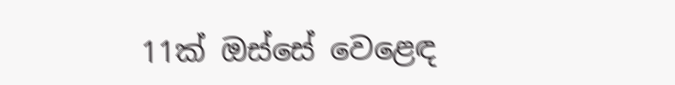11ක් ඔස්සේ වෙළෙඳ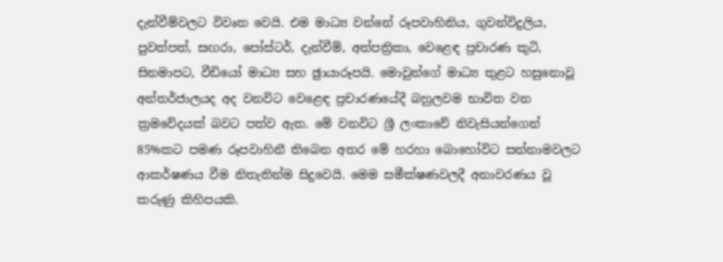දැන්වීම්වලට විවෘත වෙයි. එම මාධ්‍ය වන්නේ රූපවාහිනිය, ගුවන්විදුලිය, පුවත්පත්, සඟරා, පෝස්ටර්, දැන්වීම්, අත්පත්‍රිකා, වෙළෙඳ ප්‍රචාරණ කුටි, සිනමාපට, වීඩියෝ මාධ්‍ය සහ ඡුායාරූපයි. මොවුන්ගේ මාධ්‍ය තුළට හසුනොවූ අන්තර්ජාලයද අද වනවිට වෙළෙඳ ප්‍රචාරණයේදී බහුලවම භාවිත වන ක්‍රමවේදයක් බවට පත්ව ඇත. මේ වනවිට ශ්‍රී ලංකාවේ නිවැසියන්ගෙන් 85%කට පමණ රූපවාහිනී තිබෙන අතර මේ හරහා බොහෝවිට සන්නාමවලට ආකර්ෂණය වීම නිතැතින්ම සිදුවෙයි. මෙම සමීක්ෂණවලදී අනාවරණය වූ කරුණු කිහිපයකි.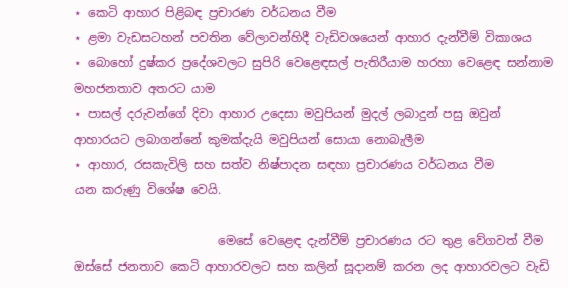⋆ කෙටි ආහාර පිළිබඳ ප්‍රචාරණ වර්ධනය වීම
⋆ ළමා වැඩසටහන් පවතින වේලාවන්හිදී වැඩිවශයෙන් ආහාර දැන්වීම් විකාශය
⋆ බොහෝ දුෂ්කර ප්‍රදේශවලට සුපිරි වෙළෙඳසල් පැතිරීයාම හරහා වෙළෙඳ සන්නාම මහජනතාව අතරට යාම
⋆ පාසල් දරුවන්ගේ දිවා ආහාර උදෙසා මවුපියන් මුදල් ලබාදුන් පසු ඔවුන් ආහාරයට ලබාගන්නේ කුමක්දැයි මවුපියන් සොයා නොබැලීම
⋆ ආහාර, රසකැවිලි සහ සත්ව නිෂ්පාදන සඳහා ප්‍රචාරණය වර්ධනය වීම
යන කරුණු විශේෂ වෙයි.

                        මෙසේ වෙළෙඳ දැන්වීම් ප්‍රචාරණය රට තුළ වේගවත් වීම ඔස්සේ ජනතාව කෙටි ආහාරවලට සහ කලින් සූදානම් කරන ලද ආහාරවලට වැඩි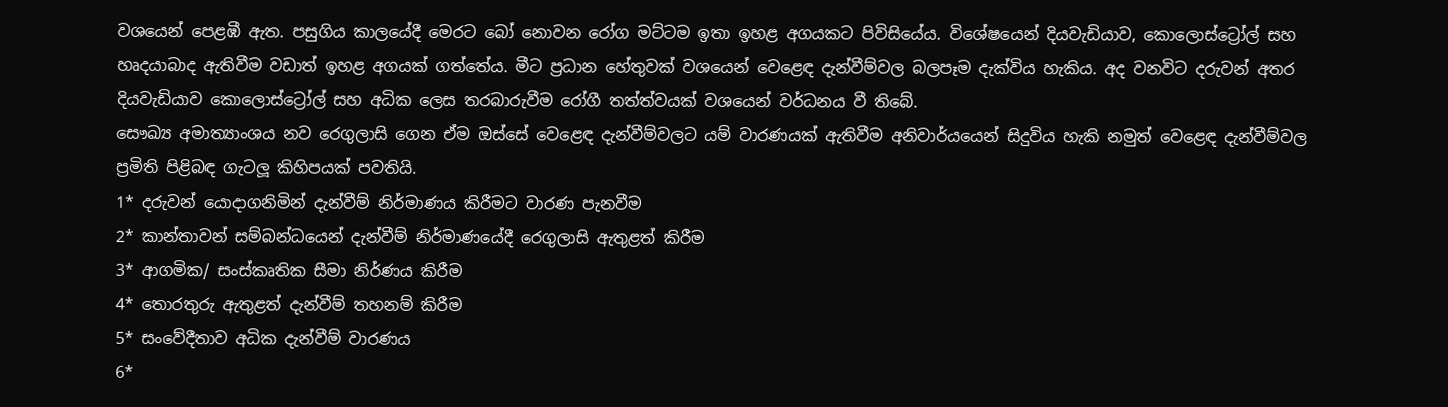වශයෙන් පෙළඹී ඇත. පසුගිය කාලයේදී මෙරට බෝ නොවන රෝග මට්ටම ඉතා ඉහළ අගයකට පිවිසියේය. විශේෂයෙන් දියවැඩියාව, කොලොස්ට්‍රෝල් සහ හෘදයාබාද ඇතිවීම වඩාත් ඉහළ අගයක් ගත්තේය. මීට ප්‍රධාන හේතුවක් වශයෙන් වෙළෙඳ දැන්වීම්වල බලපෑම දැක්විය හැකිය. අද වනවිට දරුවන් අතර දියවැඩියාව කොලොස්ට්‍රෝල් සහ අධික ලෙස තරබාරුවීම රෝගී තත්ත්වයක් වශයෙන් වර්ධනය වී තිබේ.
සෞඛ්‍ය අමාත්‍යාංශය නව රෙගුලාසි ගෙන ඒම ඔස්සේ වෙළෙඳ දැන්වීම්වලට යම් වාරණයක් ඇතිවීම අනිවාර්යයෙන් සිදුවිය හැකි නමුත් වෙළෙඳ දැන්වීම්වල ප්‍රමිති පිළිබඳ ගැටලූ කිහිපයක් පවතියි.
1* දරුවන් යොදාගනිමින් දැන්වීම් නිර්මාණය කිරීමට වාරණ පැනවීම
2* කාන්තාවන් සම්බන්ධයෙන් දැන්වීම් නිර්මාණයේදී රෙගුලාසි ඇතුළත් කිරීම
3* ආගමික/ සංස්කෘතික සීමා නිර්ණය කිරීම
4* තොරතුරු ඇතුළත් දැන්වීම් තහනම් කිරීම
5* සංවේදීතාව අධික දැන්වීම් වාරණය
6*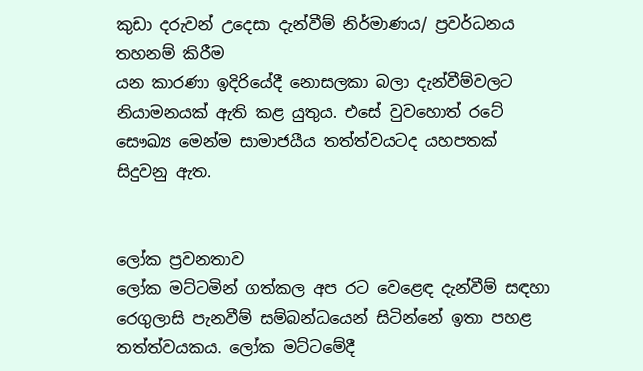කුඩා දරුවන් උදෙසා දැන්වීම් නිර්මාණය/ ප්‍රවර්ධනය තහනම් කිරීම
යන කාරණා ඉදිරියේදී නොසලකා බලා දැන්වීම්වලට නියාමනයක් ඇති කළ යුතුය. එසේ වුවහොත් රටේ සෞඛ්‍ය මෙන්ම සාමාජයීය තත්ත්වයටද යහපතක් සිදුවනු ඇත.


ලෝක ප්‍රවනතාව
ලෝක මට්ටමින් ගත්කල අප රට වෙළෙඳ දැන්වීම් සඳහා රෙගුලාසි පැනවීම් සම්බන්ධයෙන් සිටින්නේ ඉතා පහළ තත්ත්වයකය. ලෝක මට්ටමේදී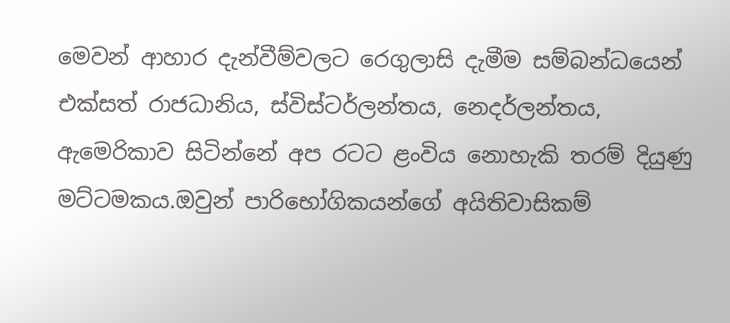මෙවන් ආහාර දැන්වීම්වලට රෙගුලාසි දැමීම සම්බන්ධයෙන් එක්සත් රාජධානිය, ස්විස්ටර්ලන්තය, නෙදර්ලන්තය, ඇමෙරිකාව සිටින්නේ අප රටට ළංවිය නොහැකි තරම් දියුණු මට්ටමකය.ඔවුන් පාරිභෝගිකයන්ගේ අයිතිවාසිකම්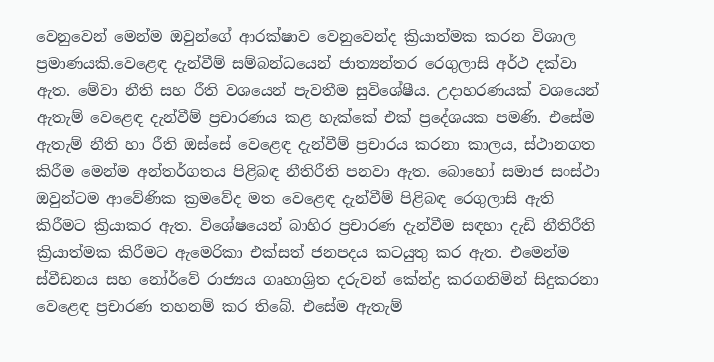වෙනුවෙන් මෙන්ම ඔවුන්ගේ ආරක්ෂාව වෙනුවෙන්ද ක්‍රියාත්මක කරන විශාල ප්‍රමාණයකි.වෙළෙඳ දැන්වීම් සම්බන්ධයෙන් ජාත්‍යන්තර රෙගුලාසි අර්ථ දක්වා ඇත. මේවා නීති සහ රීති වශයෙන් පැවතීම සුවිශේෂීය. උදාහරණයක් වශයෙන් ඇතැම් වෙළෙඳ දැන්වීම් ප්‍රචාරණය කළ හැක්කේ එක් ප්‍රදේශයක පමණි. එසේම ඇතැම් නීති හා රීති ඔස්සේ වෙළෙඳ දැන්වීම් ප්‍රචාරය කරනා කාලය, ස්ථානගත කිරීම මෙන්ම අන්තර්ගතය පිළිබඳ නීතිරීති පනවා ඇත. බොහෝ සමාජ සංස්ථා ඔවුන්ටම ආවේණික ක්‍රමවේද මත වෙළෙඳ දැන්වීම් පිළිබඳ රෙගුලාසි ඇති කිරීමට ක්‍රියාකර ඇත. විශේෂයෙන් බාහිර ප්‍රචාරණ දැන්වීම සඳහා දැඩි නීතිරීති ක්‍රියාත්මක කිරීමට ඇමෙරිකා එක්සත් ජනපදය කටයුතු කර ඇත. එමෙන්ම ස්වීඩනය සහ නෝර්වේ රාජ්‍යය ගෘහාශ්‍රිත දරුවන් කේන්ද්‍ර කරගනිමින් සිදුකරනා වෙළෙඳ ප්‍රචාරණ තහනම් කර තිබේ. එසේම ඇතැම්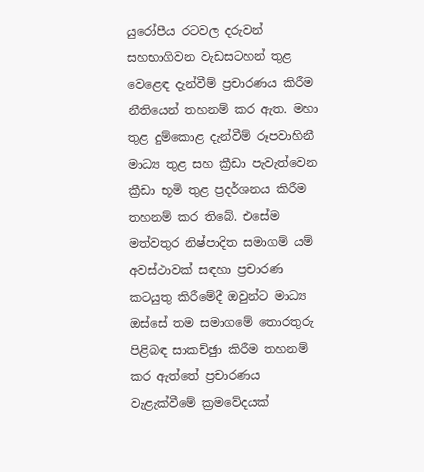යුරෝපීය රටවල දරුවන් සහභාගිවන වැඩසටහන් තුළ වෙළෙඳ දැන්වීම් ප්‍රචාරණය කිරීම නීතියෙන් තහනම් කර ඇත. මහා තුළ දුම්කොළ දැන්වීම් රූපවාහිනී මාධ්‍ය තුළ සහ ක්‍රීඩා පැවැත්වෙන ක්‍රීඩා භූමි තුළ ප්‍රදර්ශනය කිරීම තහනම් කර තිබේ. එසේම මත්වතුර නිෂ්පාදිත සමාගම් යම් අවස්ථාවක් සඳහා ප්‍රචාරණ කටයුතු කිරීමේදී ඔවුන්ට මාධ්‍ය ඔස්සේ තම සමාගමේ තොරතුරු පිළිබඳ සාකච්ඡුා කිරීම තහනම් කර ඇත්තේ ප්‍රචාරණය වැළැක්වීමේ ක්‍රමවේදයක්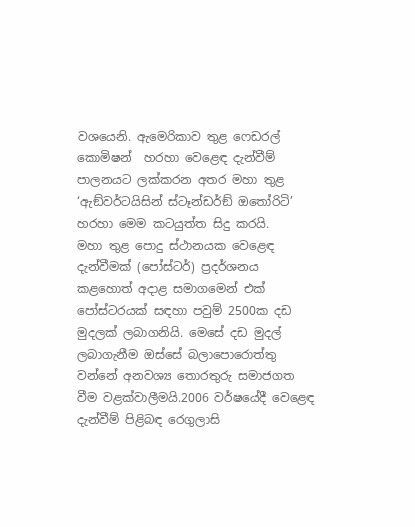වශයෙනි. ඇමෙරිකාව තුළ ෆෙඩරල් කොමිෂන්  හරහා වෙළෙඳ දැන්වීම් පාලනයට ලක්කරන අතර මහා තුළ ‘ඇඞ්වර්ටයිසින් ස්ටෑන්ඩර්ඞ් ඔතෝරිටි’ හරහා මෙම කටයුත්ත සිදු කරයි.
මහා තුළ පොදු ස්ථානයක වෙළෙඳ දැන්වීමක් (පෝස්ටර්) ප්‍රදර්ශනය කළහොත් අදාළ සමාගමෙන් එක් පෝස්ටරයක් සඳහා පවුම් 2500ක දඩ මුදලක් ලබාගනියි. මෙසේ දඩ මුදල් ලබාගැනීම ඔස්සේ බලාපොරොත්තු වන්නේ අනවශ්‍ය තොරතුරු සමාජගත වීම වළක්වාලීමයි.2006 වර්ෂයේදී වෙළෙඳ දැන්වීම් පිළිබඳ රෙගුලාසි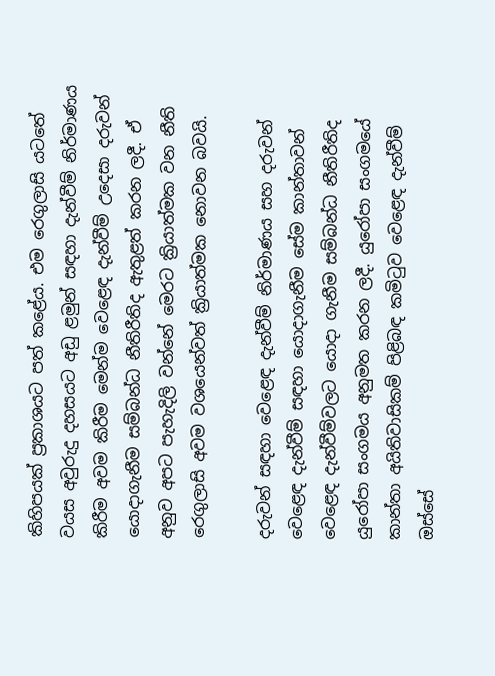කිහිපයක් ප්‍රකාශයට පත් කළේය. එම රෙගුලාසි යටතේ වයස අවුරුදු දහසයට අඩු ළමුන් සඳහා දැන්වීම් නිර්මාණය කිරීම අවම කිරීම මෙන්ම වෙළෙඳ දැන්වීම් උදෙසා දරුවන් යොදාගැනීම සම්බන්ධ නීතිරීතිද ඇතුළත් කරන ලදී. ඒ අනුව අපට පැහැදිලි වන්නේ මෙරට ක්‍රියාත්මක වන නීති රෙගුලාසි අවම වශයෙන්වත් ක්‍රියාත්මක නොවන බවයි.

දරුවන් සඳහා වෙළෙඳ දැන්වීම් නිර්මාණය සහ දරුවන් වෙළෙඳ දැන්වීම් සඳහා යොදාගැනීම සේම කාන්තාවන් වෙළෙඳ දැන්වීම්වලට යොදා ගැනීම සම්බන්ධ නීතිරීතිද යුරෝපා සංගමය අනුමත කරන ලදී. යුරෝපා සංගමයේ කාන්තා අයිතිවාසිකම් පිළිබඳ කමිටුව වෙළෙඳ දැන්වීම් ඔස්සේ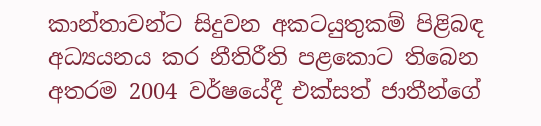කාන්තාවන්ට සිදුවන අකටයුතුකම් පිළිබඳ අධ්‍යයනය කර නීතිරීති පළකොට තිබෙන අතරම 2004 වර්ෂයේදී එක්සත් ජාතීන්ගේ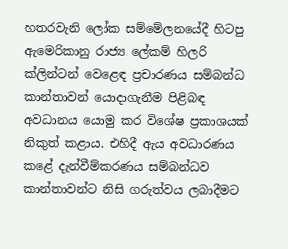හතරවැනි ලෝක සම්මේලනයේදී හිටපු ඇමෙරිකානු රාජ්‍ය ලේකම් හිලරි ක්ලින්ටන් වෙළෙඳ ප්‍රචාරණය සම්බන්ධ කාන්තාවන් යොදාගැනීම පිළිබඳ අවධානය යොමු කර විශේෂ ප්‍රකාශයක් නිකුත් කළාය. එහිදී ඇය අවධාරණය කළේ දැන්වීම්කරණය සම්බන්ධව කාන්තාවන්ට නිසි ගරුත්වය ලබාදීමට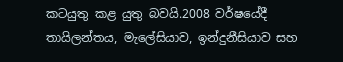කටයුතු කළ යුතු බවයි.2008 වර්ෂයේදී තායිලන්තය, මැලේසියාව, ඉන්දුනීසියාව සහ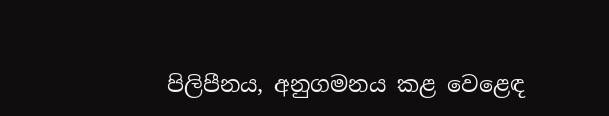පිලිපීනය, අනුගමනය කළ වෙළෙඳ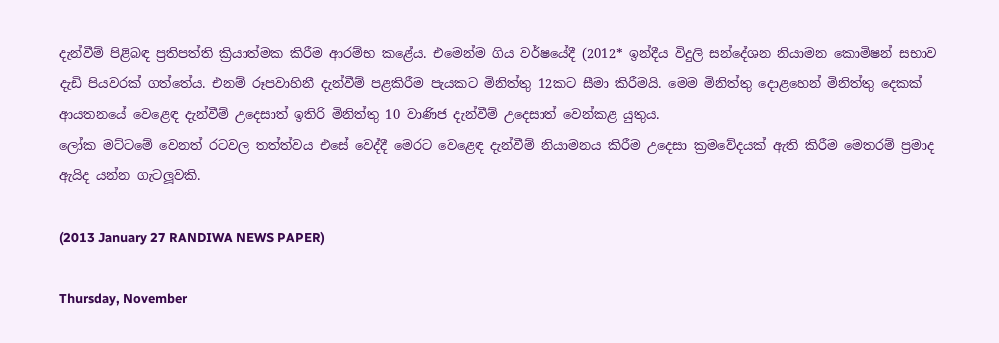දැන්වීම් පිළිබඳ ප්‍රතිපත්ති ක්‍රියාත්මක කිරීම ආරම්භ කළේය. එමෙන්ම ගිය වර්ෂයේදී (2012* ඉන්දීය විදුලි සන්දේශන නියාමන කොමිෂන් සභාව දැඩි පියවරක් ගත්තේය. එනම් රූපවාහිනී දැන්වීම් පළකිරීම පැයකට මිනිත්තු 12කට සීමා කිරීමයි. මෙම මිනිත්තු දොළහෙන් මිනිත්තු දෙකක් ආයතනයේ වෙළෙඳ දැන්වීම් උදෙසාත් ඉතිරි මිනිත්තු 10 වාණිජ දැන්වීම් උදෙසාත් වෙන්කළ යුතුය.
ලෝක මට්ටමේ වෙනත් රටවල තත්ත්වය එසේ වෙද්දී මෙරට වෙළෙඳ දැන්වීම් නියාමනය කිරීම උදෙසා ක්‍රමවේදයක් ඇති කිරීම මෙතරම් ප්‍රමාද ඇයිද යන්න ගැටලූවකි.

(2013 January 27 RANDIWA NEWS PAPER)

Thursday, November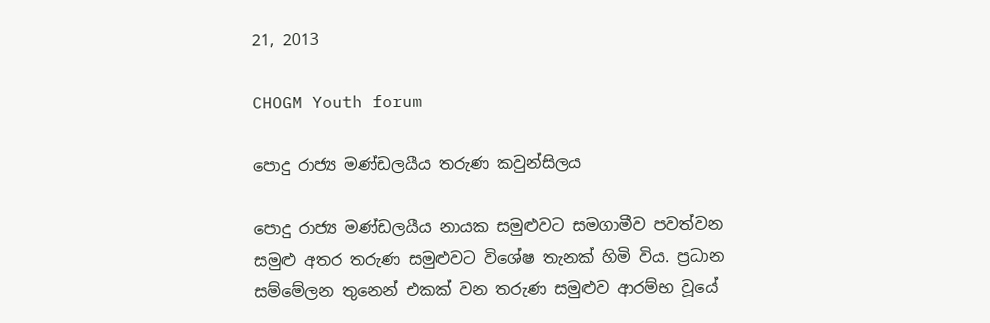21, 2013

CHOGM Youth forum

පොදු රාජ්‍ය මණ්ඩලයීය තරුණ කවුන්සිලය

පොදු රාජ්‍ය මණ්ඩලයීය නායක සමුළුවට සමගාමීව පවත්වන සමුළු අතර තරුණ සමුළුවට විශේෂ තැනක් හිමි විය. ප්‍රධාන සම්මේලන තුනෙන් එකක් වන තරුණ සමුළුව ආරම්භ වූයේ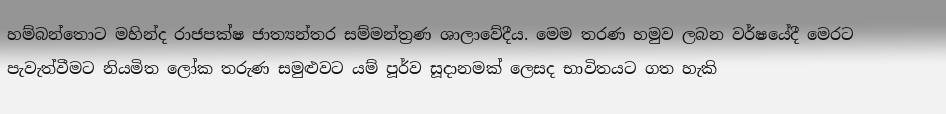හම්බන්තොට මහින්ද රාජපක්ෂ ජාත්‍යන්තර සම්මන්ත්‍රණ ශාලාවේදීය. මෙම තරණ හමුව ලබන වර්ෂයේදී මෙරට පැවැත්වීමට නියමිත ලෝක තරුණ සමුළුවට යම් පූර්ව සූදානමක් ලෙසද භාවිතයට ගත හැකි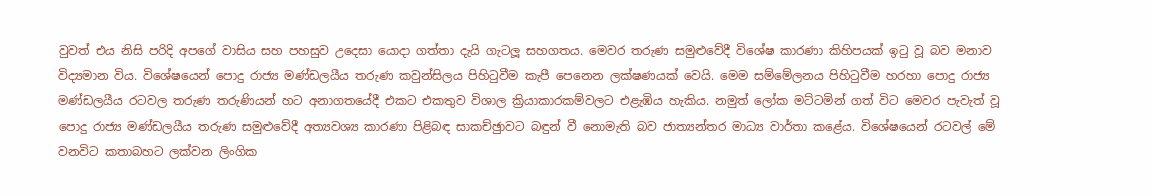වුවත් එය නිසි පරිදි අපගේ වාසිය සහ පහසුව උදෙසා යොදා ගත්තා දැයි ගැටලූ සහගතය. මෙවර තරුණ සමුළුවේදී විශේෂ කාරණා කිහිපයක් ඉටු වූ බව මනාව විද්‍යමාන විය. විශේෂයෙන් පොදු රාජ්‍ය මණ්ඩලයීය තරුණ කවුන්සිලය පිහිටුවීම කැපී පෙනෙන ලක්ෂණයක් වෙයි. මෙම සම්මේලනය පිහිටුවීම හරහා පොදු රාජ්‍ය මණ්ඩලයීය රටවල තරුණ තරුණියන් හට අනාගතයේදී එකට එකතුව විශාල ක්‍රියාකාරකම්වලට එළැඹිය හැකිය. නමුත් ලෝක මට්ටමින් ගත් විට මෙවර පැවැත් වූ පොදු රාජ්‍ය මණ්ඩලයීය තරුණ සමුළුවේදී අත්‍යවශ්‍ය කාරණා පිළිබඳ සාකච්ඡුාවට බඳුන් වී නොමැති බව ජාත්‍යන්තර මාධ්‍ය වාර්තා කළේය. විශේෂයෙන් රටවල් මේ වනවිට කතාබහට ලක්වන ලිංගික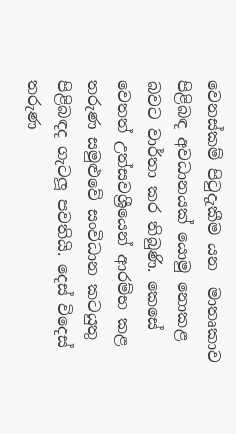වෙනස්කම් පිටුදැකීම යන  මාතෘකාව පිළිබඳ අවධානයක් යොමු නොකළ බවට වාර්තා කර තිබුණි. කෙසේ වෙතත් උත්සවශ්‍රීයෙන් ආරම්භ කළ තරුණ සමුළුවේ සංවිධාන කටයුතු පිළිබඳද ගැටලූ පවතියි. දෙස් විදෙස් තරුණ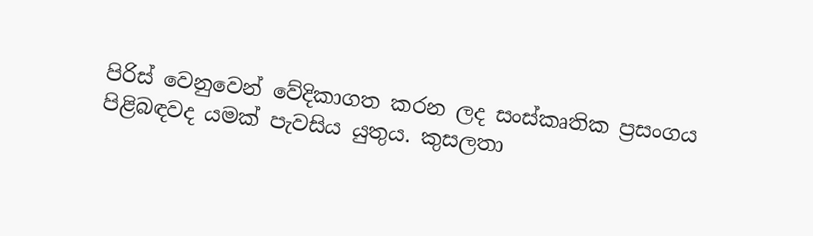පිරිස් වෙනුවෙන් වේදිකාගත කරන ලද සංස්කෘතික ප්‍රසංගය පිළිබඳවද යමක් පැවසිය යුතුය. කුසලතා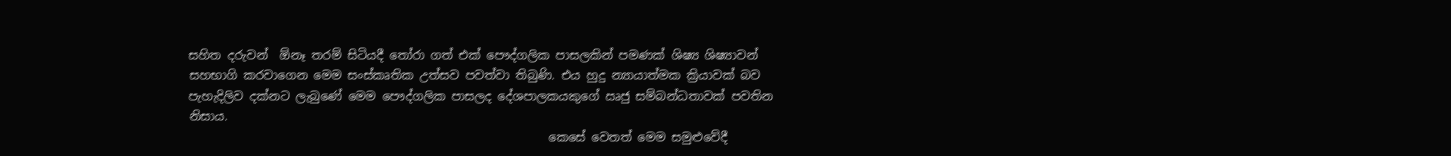සහිත දරුවන්  ඕනෑ තරම් සිටියදී තෝරා ගත් එක් පෞද්ගලික පාසලකින් පමණක් ශිෂ්‍ය ශිෂ්‍යාවන් සහභාගි කරවාගෙන මෙම සංස්කෘතික උත්සව පවත්වා තිබුණි. එය හුදු න්‍යායාත්මක ක්‍රියාවක් බව පැහැදිලිව දක්නට ලැබුණේ මෙම පෞද්ගලික පාසලද දේශපාලකයකුගේ ඍජු සම්බන්ධතාවක් පවතින නිසාය.
                                                            කෙසේ වෙතත් මෙම සමුළුවේදී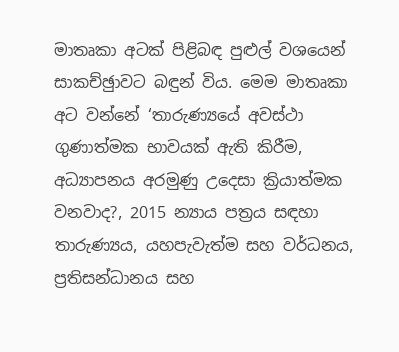මාතෘකා අටක් පිළිබඳ පුළුල් වශයෙන් සාකච්ඡුාවට බඳුන් විය. මෙම මාතෘකා අට වන්නේ ‘තාරුණ්‍යයේ අවස්ථා ගුණාත්මක භාවයක් ඇති කිරීම, අධ්‍යාපනය අරමුණු උදෙසා ක්‍රියාත්මක වනවාද?, 2015 න්‍යාය පත්‍රය සඳහා තාරුණ්‍යය, යහපැවැත්ම සහ වර්ධනය, ප්‍රතිසන්ධානය සහ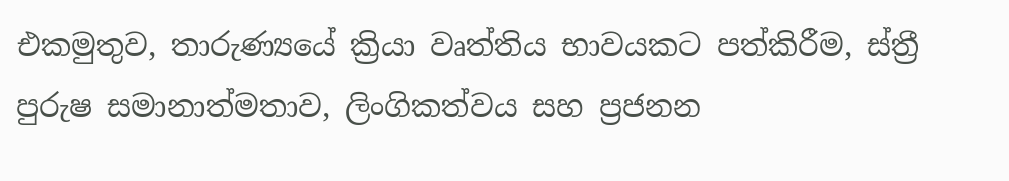එකමුතුව, තාරුණ්‍යයේ ක්‍රියා වෘත්තිය භාවයකට පත්කිරීම, ස්ත්‍රී පුරුෂ සමානාත්මතාව, ලිංගිකත්වය සහ ප්‍රජනන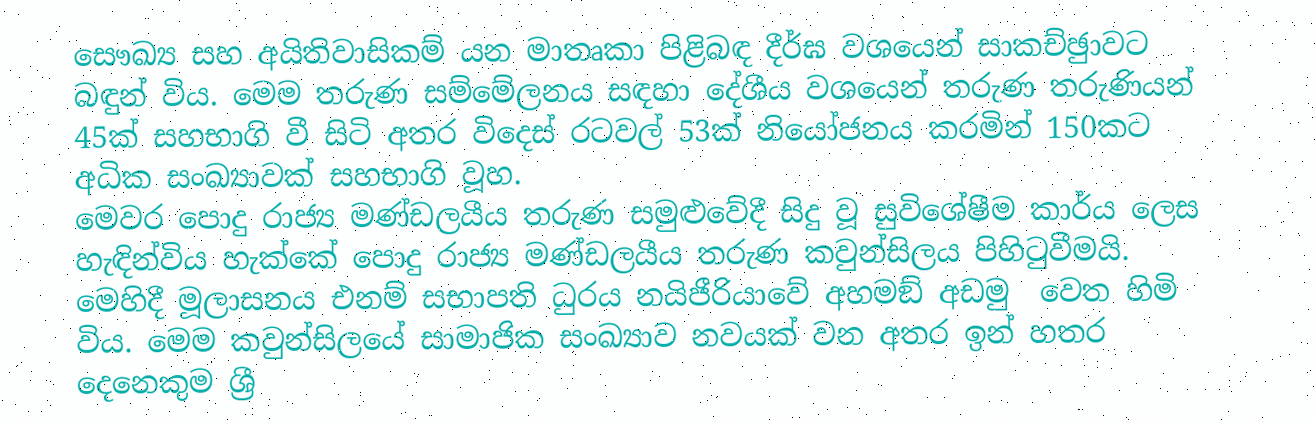සෞඛ්‍ය සහ අයිතිවාසිකම් යන මාතෘකා පිළිබඳ දීර්ඝ වශයෙන් සාකච්ඡුාවට බඳුන් විය. මෙම තරුණ සම්මේලනය සඳහා දේශීය වශයෙන් තරුණ තරුණියන් 45ක් සහභාගි වී සිටි අතර විදෙස් රටවල් 53ක් නියෝජනය කරමින් 150කට අධික සංඛ්‍යාවක් සහභාගි වූහ.
මෙවර පොදු රාජ්‍ය මණ්ඩලයීය තරුණ සමුළුවේදී සිදු වූ සුවිශේෂීම කාර්ය ලෙස හැඳින්විය හැක්කේ පොදු රාජ්‍ය මණ්ඩලයීය තරුණ කවුන්සිලය පිහිටුවීමයි. මෙහිදී මූලාසනය එනම් සභාපති ධුරය නයිජීරියාවේ අහමඞ් අඩමු  වෙත හිමි විය. මෙම කවුන්සිලයේ සාමාජික සංඛ්‍යාව නවයක් වන අතර ඉන් හතර දෙනෙකුම ශ්‍රී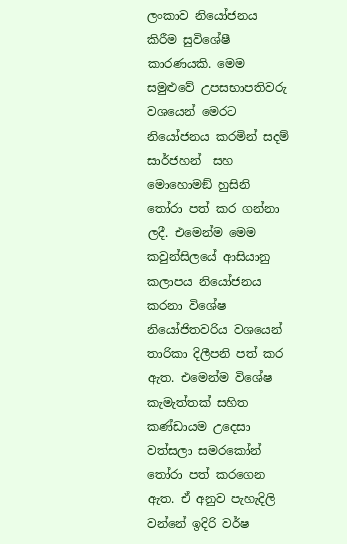ලංකාව නියෝජනය කිරීම සුවිශේෂී කාරණයකි. මෙම සමුළුවේ උපසභාපතිවරු වශයෙන් මෙරට නියෝජනය කරමින් සදම් සාර්ජහන්  සහ මොහොමඞ් හුසිනි  තෝරා පත් කර ගන්නා ලදී. එමෙන්ම මෙම කවුන්සිලයේ ආසියානු කලාපය නියෝජනය කරනා විශේෂ නියෝජිතවරිය වශයෙන් තාරිකා දිලීපනි පත් කර ඇත. එමෙන්ම විශේෂ කැමැත්තක් සහිත කණ්ඩායම උදෙසා වත්සලා සමරකෝන් තෝරා පත් කරගෙන ඇත. ඒ අනුව පැහැදිලි වන්නේ ඉදිරි වර්ෂ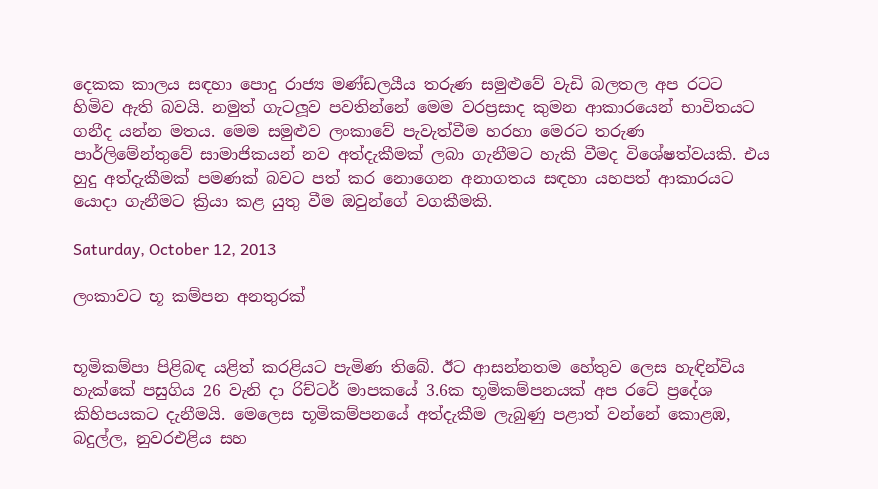දෙකක කාලය සඳහා පොදු රාජ්‍ය මණ්ඩලයීය තරුණ සමුළුවේ වැඩි බලතල අප රටට හිමිව ඇති බවයි. නමුත් ගැටලූව පවතින්නේ මෙම වරප්‍රසාද කුමන ආකාරයෙන් භාවිතයට ගනීද යන්න මතය. මෙම සමුළුව ලංකාවේ පැවැත්වීම හරහා මෙරට තරුණ පාර්ලිමේන්තුවේ සාමාජිකයන් නව අත්දැකීමක් ලබා ගැනීමට හැකි වීමද විශේෂත්වයකි. එය හුදු අත්දැකීමක් පමණක් බවට පත් කර නොගෙන අනාගතය සඳහා යහපත් ආකාරයට යොදා ගැනීමට ක්‍රියා කළ යුතු වීම ඔවුන්ගේ වගකීමකි.

Saturday, October 12, 2013

ලංකාවට භූ කම්පන අනතුරක්


භූමිකම්පා පිළිබඳ යළිත් කරළියට පැමිණ තිබේ. ඊට ආසන්නතම හේතුව ලෙස හැඳින්විය හැක්කේ පසුගිය 26 වැනි දා රිච්ටර් මාපකයේ 3.6ක භූමිකම්පනයක් අප රටේ ප්‍රදේශ කිහිපයකට දැනීමයි. මෙලෙස භූමිකම්පනයේ අත්දැකීම ලැබුණු පළාත් වන්නේ කොළඹ, බදුල්ල, නුවරඑළිය සහ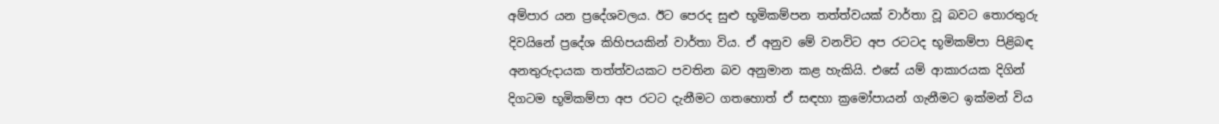අම්පාර යන ප්‍රදේශවලය. ඊට පෙරද සුළු භූමිකම්පන තත්ත්වයක් වාර්තා වූ බවට තොරතුරු දිවයිනේ ප්‍රදේශ කිහිපයකින් වාර්තා විය. ඒ අනුව මේ වනවිට අප රටටද භූමිකම්පා පිළිබඳ අනතුරුදායක තත්ත්වයකට පවතින බව අනුමාන කළ හැකියි. එසේ යම් ආකාරයක දිගින් දිගටම භූමිකම්පා අප රටට දැනීමට ගතහොත් ඒ සඳහා ක්‍රමෝපායන් ගැනීමට ඉක්මන් විය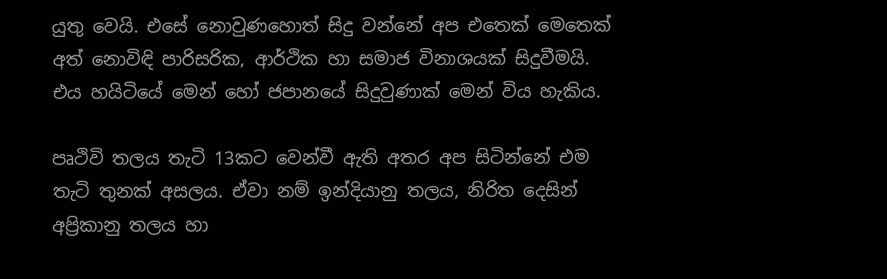යුතු වෙයි. එසේ නොවුණහොත් සිදු වන්නේ අප එතෙක් මෙතෙක් අත් නොවිඳි පාරිසරික, ආර්ථික හා සමාජ විනාශයක් සිදුවීමයි. එය හයිටියේ මෙන් හෝ ජපානයේ සිදුවුණාක් මෙන් විය හැකිය.

පෘථිවි තලය තැටි 13කට වෙන්වී ඇති අතර අප සිටින්නේ එම තැටි තුනක් අසලය. ඒවා නම් ඉන්දියානු තලය, නිරිත දෙසින් අප්‍රිකානු තලය හා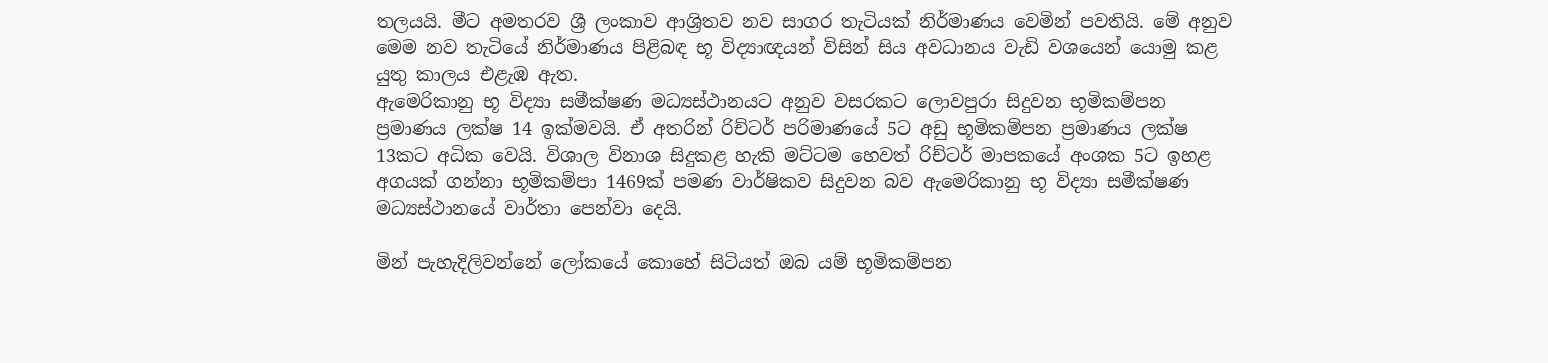තලයයි. මීට අමතරව ශ්‍රී ලංකාව ආශ්‍රිතව නව සාගර තැටියක් නිර්මාණය වෙමින් පවතියි. මේ අනුව මෙම නව තැටියේ නිර්මාණය පිළිබඳ භූ විද්‍යාඥයන් විසින් සිය අවධානය වැඩි වශයෙන් යොමු කළ යුතු කාලය එළැඹ ඇත.
ඇමෙරිකානු භූ විද්‍යා සමීක්ෂණ මධ්‍යස්ථානයට අනුව වසරකට ලොවපුරා සිදුවන භූමිකම්පන ප්‍රමාණය ලක්ෂ 14 ඉක්මවයි. ඒ අතරින් රිච්ටර් පරිමාණයේ 5ට අඩු භූමිකම්පන ප්‍රමාණය ලක්ෂ 13කට අධික වෙයි. විශාල විනාශ සිදුකළ හැකි මට්ටම හෙවත් රිච්ටර් මාපකයේ අංශක 5ට ඉහළ අගයක් ගන්නා භූමිකම්පා 1469ක් පමණ වාර්ෂිකව සිදුවන බව ඇමෙරිකානු භූ විද්‍යා සමීක්ෂණ මධ්‍යස්ථානයේ වාර්තා පෙන්වා දෙයි.

මින් පැහැදිලිවන්නේ ලෝකයේ කොහේ සිටියත් ඔබ යම් භූමිකම්පන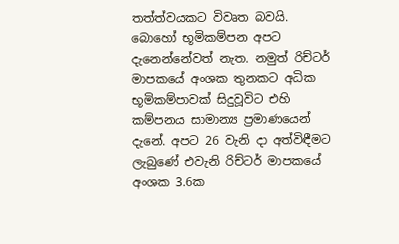තත්ත්වයකට විවෘත බවයි. බොහෝ භූමිකම්පන අපට දැනෙන්නේවත් නැත. නමුත් රිච්ටර් මාපකයේ අංශක තුනකට අධික භූමිකම්පාවක් සිදුවූවිට එහි කම්පනය සාමාන්‍ය ප්‍රමාණයෙන් දැනේ. අපට 26 වැනි දා අත්විඳීමට ලැබුණේ එවැනි රිච්ටර් මාපකයේ අංශක 3.6ක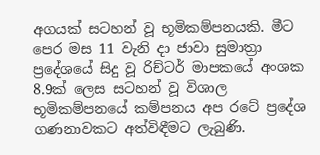අගයක් සටහන් වූ භූමිකම්පනයකි. මීට පෙර මස 11 වැනි දා ජාවා සුමාත්‍රා ප්‍රදේශයේ සිදු වූ රිච්ටර් මාපකයේ අංශක 8.9ක් ලෙස සටහන් වූ විශාල භූමිකම්පනයේ කම්පනය අප රටේ ප්‍රදේශ ගණනාවකට අත්විඳීමට ලැබුණි.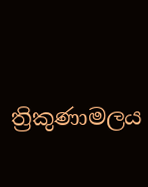ත්‍රිකුණාමලය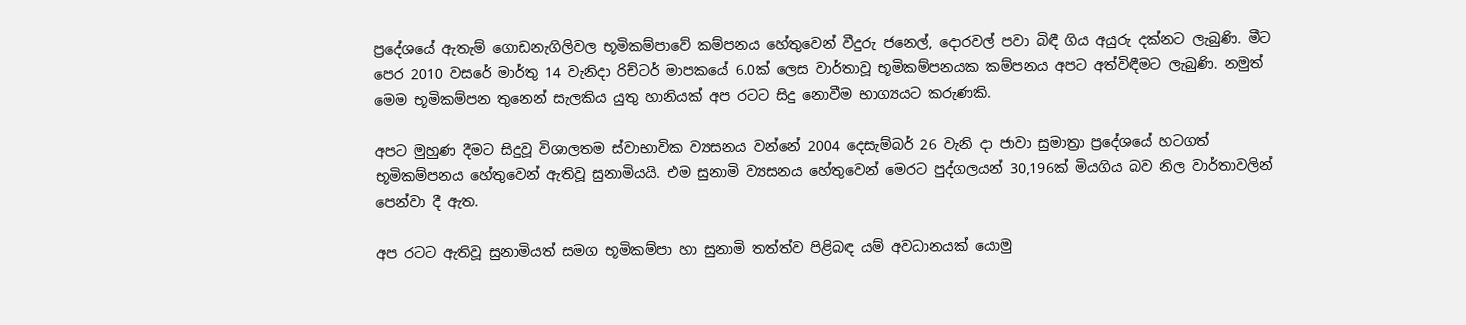ප්‍රදේශයේ ඇතැම් ගොඩනැගිලිවල භූමිකම්පාවේ කම්පනය හේතුවෙන් වීදුරු ජනෙල්, දොරවල් පවා බිඳී ගිය අයුරු දක්නට ලැබුණි. මීට පෙර 2010 වසරේ මාර්තු 14 වැනිදා රිච්ටර් මාපකයේ 6.0ක් ලෙස වාර්තාවූ භූමිකම්පනයක කම්පනය අපට අත්විඳීමට ලැබුණි. නමුත් මෙම භූමිකම්පන තුනෙන් සැලකිය යුතු හානියක් අප රටට සිදු නොවීම භාග්‍යයට කරුණකි.

අපට මුහුණ දීමට සිදුවූ විශාලතම ස්වාභාවික ව්‍යසනය වන්නේ 2004 දෙසැම්බර් 26 වැනි දා ජාවා සුමාත්‍රා ප්‍රදේශයේ හටගත් භූමිකම්පනය හේතුවෙන් ඇතිවූ සුනාමියයි. එම සුනාමි ව්‍යසනය හේතුවෙන් මෙරට පුද්ගලයන් 30,196ක් මියගිය බව නිල වාර්තාවලින් පෙන්වා දී ඇත.

අප රටට ඇතිවූ සුනාමියත් සමග භූමිකම්පා හා සුනාමි තත්ත්ව පිළිබඳ යම් අවධානයක් යොමු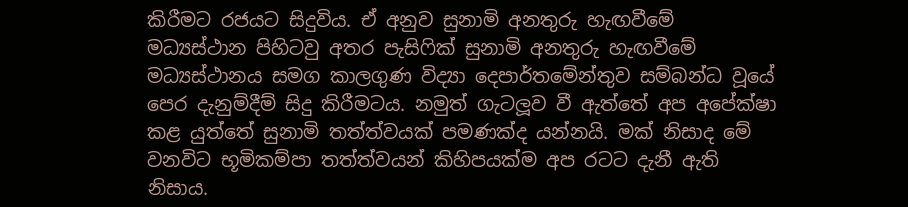කිරීමට රජයට සිදුවිය. ඒ අනුව සුනාමි අනතුරු හැඟවීමේ මධ්‍යස්ථාන පිහිටවු අතර පැසිෆික් සුනාමි අනතුරු හැඟවීමේ මධ්‍යස්ථානය සමග කාලගුණ විද්‍යා දෙපාර්තමේන්තුව සම්බන්ධ වූයේ පෙර දැනුම්දීම් සිදු කිරීමටය. නමුත් ගැටලූව වී ඇත්තේ අප අපේක්ෂා කළ යුත්තේ සුනාමි තත්ත්වයක් පමණක්ද යන්නයි. මක් නිසාද මේ වනවිට භූමිකම්පා තත්ත්වයන් කිහිපයක්ම අප රටට දැනී ඇති නිසාය.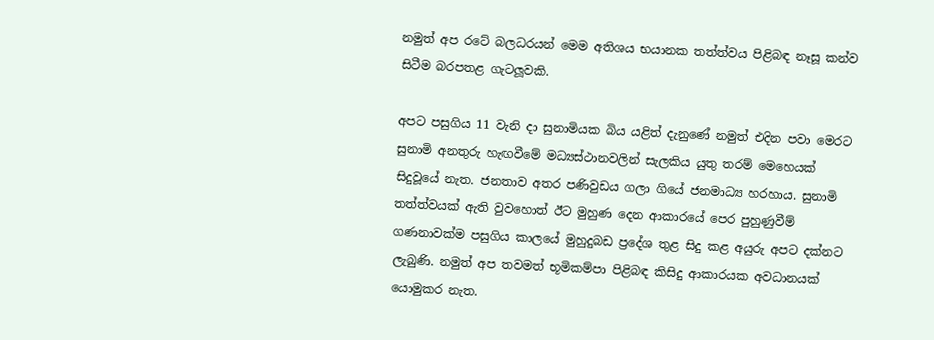නමුත් අප රටේ බලධරයන් මෙම අතිශය භයානක තත්ත්වය පිළිබඳ නෑසූ කන්ව සිටීම බරපතළ ගැටලූවකි.

අපට පසුගිය 11 වැනි දා සුනාමියක බිය යළිත් දැනුණේ නමුත් එදින පවා මෙරට සුනාමි අනතුරු හැඟවීමේ මධ්‍යස්ථානවලින් සැලකිය යුතු තරම් මෙහෙයක් සිදුවූයේ නැත. ජනතාව අතර පණිවුඩය ගලා ගියේ ජනමාධ්‍ය හරහාය. සුනාමි තත්ත්වයක් ඇති වුවහොත් ඊට මුහුණ දෙන ආකාරයේ පෙර පුහුණුවීම් ගණනාවක්ම පසුගිය කාලයේ මුහුදුබඩ ප්‍රදේශ තුළ සිදු කළ අයුරු අපට දක්නට ලැබුණි. නමුත් අප තවමත් භූමිකම්පා පිළිබඳ කිසිදු ආකාරයක අවධානයක් යොමුකර නැත.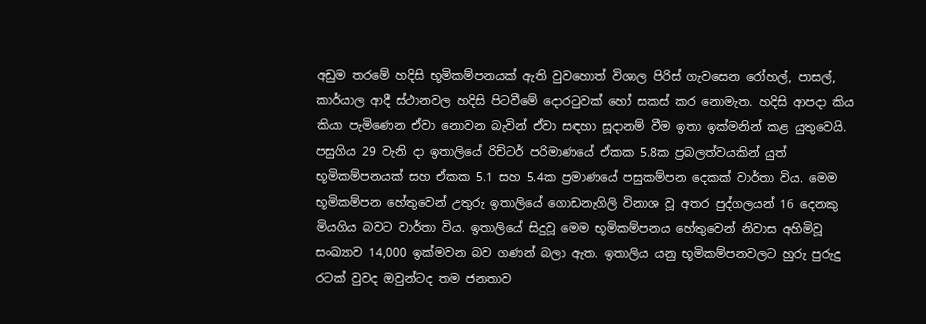අඩුම තරමේ හදිසි භූමිකම්පනයක් ඇති වුවහොත් විශාල පිරිස් ගැවසෙන රෝහල්, පාසල්, කාර්යාල ආදී ස්ථානවල හදිසි පිටවීමේ දොරටුවක් හෝ සකස් කර නොමැත. හදිසි ආපදා කිය කියා පැමිණෙන ඒවා නොවන බැවින් ඒවා සඳහා සූදානම් වීම ඉතා ඉක්මනින් කළ යුතුවෙයි. පසුගිය 29 වැනි දා ඉතාලියේ රිච්ටර් පරිමාණයේ ඒකක 5.8ක ප්‍රබලත්වයකින් යුත් භූමිකම්පනයක් සහ ඒකක 5.1 සහ 5.4ක ප්‍රමාණයේ පසුකම්පන දෙකක් වාර්තා විය. මෙම භූමිකම්පන හේතුවෙන් උතුරු ඉතාලියේ ගොඩනැගිලි විනාශ වූ අතර පුද්ගලයන් 16 දෙනකු මියගිය බවට වාර්තා විය. ඉතාලියේ සිදුවූ මෙම භූමිකම්පනය හේතුවෙන් නිවාස අහිමිවූ සංඛ්‍යාව 14,000 ඉක්මවන බව ගණන් බලා ඇත. ඉතාලිය යනු භූමිකම්පනවලට හුරු පුරුදු රටක් වුවද ඔවුන්ටද තම ජනතාව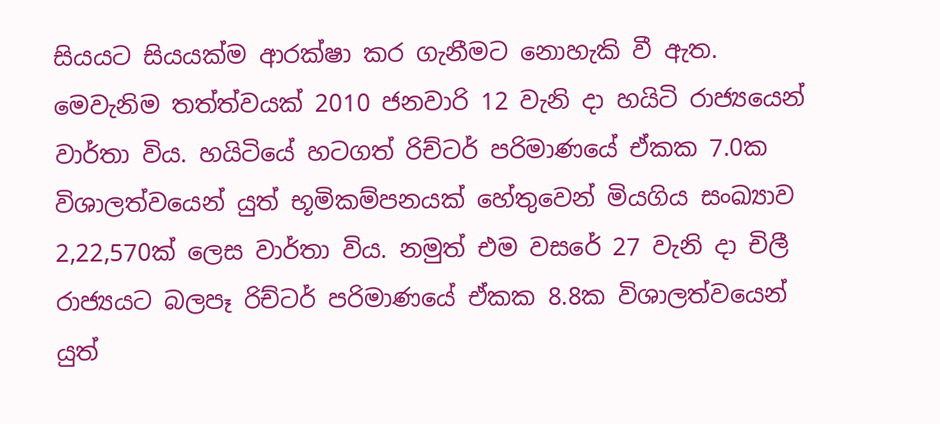සියයට සියයක්ම ආරක්ෂා කර ගැනීමට නොහැකි වී ඇත. මෙවැනිම තත්ත්වයක් 2010 ජනවාරි 12 වැනි දා හයිටි රාජ්‍යයෙන් වාර්තා විය. හයිටියේ හටගත් රිච්ටර් පරිමාණයේ ඒකක 7.0ක විශාලත්වයෙන් යුත් භූමිකම්පනයක් හේතුවෙන් මියගිය සංඛ්‍යාව 2,22,570ක් ලෙස වාර්තා විය. නමුත් එම වසරේ 27 වැනි දා චිලී රාජ්‍යයට බලපෑ රිච්ටර් පරිමාණයේ ඒකක 8.8ක විශාලත්වයෙන් යුත්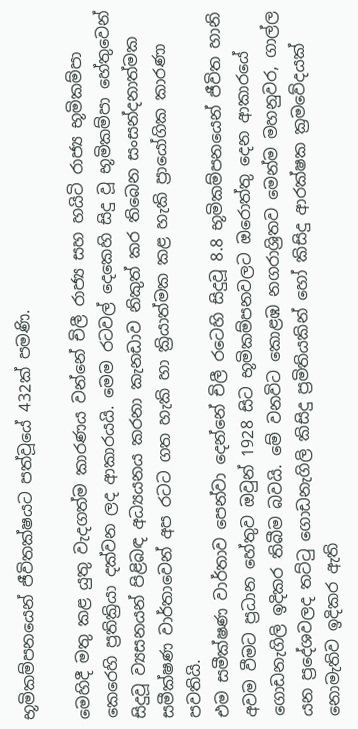භූමිකම්පනයෙන් ජීවිතක්ෂයට පත්වූයේ 432ක් පමණි.

මෙහිදී මතු කළ යුතු වැදගත්ම කාරණය වන්නේ චිලී රාජ්‍ය සහ හයිටි රාජ්‍ය භූමිකම්පා කෙරෙහි ප්‍රතික්‍රියා දක්වන ලද ආකාරයයි. මෙම රටවල් දෙකෙහි සිදු වූ භූමිකම්පා හේතුවෙන් සිදුවූ ව්‍යසනයන් පිළිබඳ අධ්‍යයනය කරනා කැනඩාව නිකුත් කර තිබෙන සංසන්දනාත්මක සමීක්ෂණ වාර්තාවෙන් අප රටට ගත හැකි හා ක්‍රියාත්මක කළ හැකි ප්‍රායෝගික කාරණා පවතියි.
එම සමීක්ෂණ වාර්තාව පෙන්වා දෙන්නේ චිලී රටෙහි සිදුවූ 8.8 භූමිකම්පනයෙන් ජීවිත හානි අවම වීමට ප්‍රධාන හේතුව ඔවුන් 1928 සිට භූමිකම්පනවලට ඔරොත්තු දෙන ආකාරයේ ගොඩනැගිලි ඉදිකර තිබීම බවයි. මේ වනවිට කොළඹ නගරාශ්‍රිතව මෙන්ම මහනුවර, ගාල්ල යන ප්‍රදේශවලද තට්ටු ගොඩනැගිලි කිසිදු ප්‍රමිතියකින් හෝ කිසිදු ආරක්ෂක ක්‍රමවේදයක් නොමැතිව ඉදිකර ඇති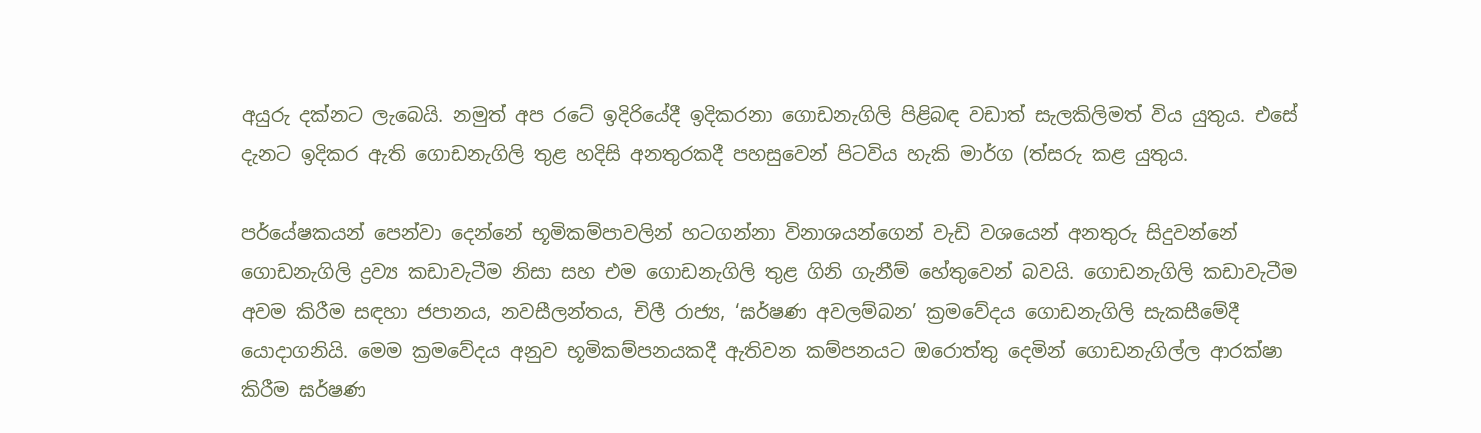අයුරු දක්නට ලැබෙයි. නමුත් අප රටේ ඉදිරියේදී ඉදිකරනා ගොඩනැගිලි පිළිබඳ වඩාත් සැලකිලිමත් විය යුතුය. එසේ දැනට ඉදිකර ඇති ගොඩනැගිලි තුළ හදිසි අනතුරකදී පහසුවෙන් පිටවිය හැකි මාර්ග (ත්‍සරු කළ යුතුය.

පර්යේෂකයන් පෙන්වා දෙන්නේ භූමිකම්පාවලින් හටගන්නා විනාශයන්ගෙන් වැඩි වශයෙන් අනතුරු සිදුවන්නේ ගොඩනැගිලි ද්‍රව්‍ය කඩාවැටීම නිසා සහ එම ගොඩනැගිලි තුළ ගිනි ගැනීම් හේතුවෙන් බවයි. ගොඩනැගිලි කඩාවැටීම අවම කිරීම සඳහා ජපානය, නවසීලන්තය, චිලී රාජ්‍ය, ‘ඝර්ෂණ අවලම්බන’ ක්‍රමවේදය ගොඩනැගිලි සැකසීමේදී යොදාගනියි. මෙම ක්‍රමවේදය අනුව භූමිකම්පනයකදී ඇතිවන කම්පනයට ඔරොත්තු දෙමින් ගොඩනැගිල්ල ආරක්ෂා කිරීම ඝර්ෂණ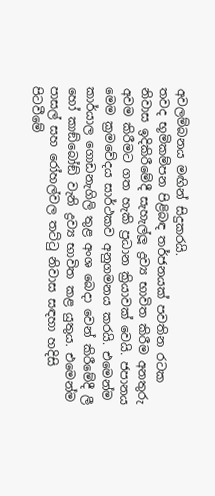අවලම්බනය මඟින් සිදුකරයි.
තවද භූමිකම්පන පිළිබඳ තර්ජනයක් පවතින රටක නිවාස ඉදිකිරීමේදී සැහැල්ලූ ද්‍රව්‍ය භාවිත කිරීම අනතුරු අවම කිරීමට ගත හැකි ප්‍රධාන ක්‍රියාවක් වෙයි. ජපානය මෙම ක්‍රමවේදය සාර්ථකව අනුගමනය කරයි. එමෙන්ම කාර්යාල ගොඩනැගිලි තුළ අංශ බෙදා වෙන් කිරීමේදී ලී හෝ කාඞ්බෝඞ් වැනි ද්‍රව්‍ය භාවිත කළ යුතුය. එමෙන්ම පාසල් සහ රෝහල්වල තට්ටු නිවාස සඳහා හදිසි පිටවීමේ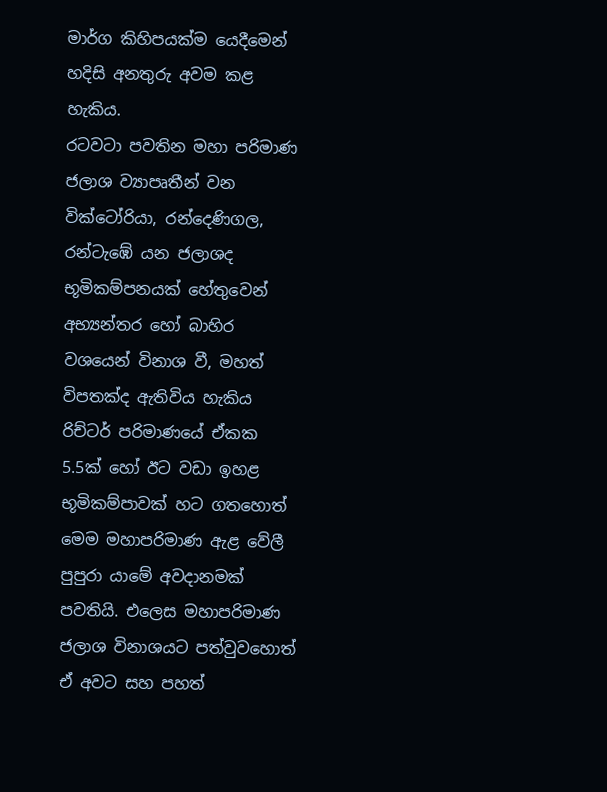මාර්ග කිහිපයක්ම යෙදීමෙන් හදිසි අනතුරු අවම කළ හැකිය.
රටවටා පවතින මහා පරිමාණ ජලාශ ව්‍යාපෘතීන් වන වික්ටෝරියා, රන්දෙණිගල, රන්ටැඹේ යන ජලාශද භූමිකම්පනයක් හේතුවෙන් අභ්‍යන්තර හෝ බාහිර වශයෙන් විනාශ වී, මහත් විපතක්ද ඇතිවිය හැකිය රිච්ටර් පරිමාණයේ ඒකක 5.5ක් හෝ ඊට වඩා ඉහළ භූමිකම්පාවක් හට ගතහොත් මෙම මහාපරිමාණ ඇළ වේලී පුපුරා යාමේ අවදානමක් පවතියි. එලෙස මහාපරිමාණ ජලාශ විනාශයට පත්වුවහොත් ඒ අවට සහ පහත්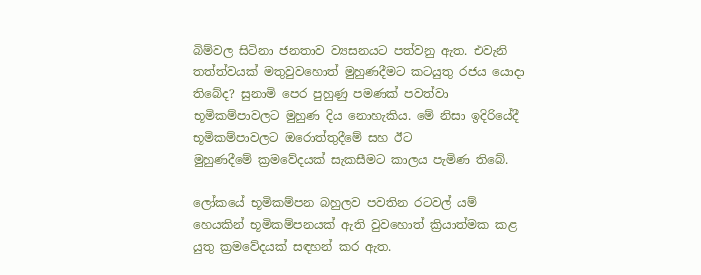බිම්වල සිටිනා ජනතාව ව්‍යසනයට පත්වනු ඇත. එවැනි තත්ත්වයක් මතුවුවහොත් මුහුණදීමට කටයුතු රජය යොදා තිබේද? සුනාමි පෙර පුහුණු පමණක් පවත්වා භූමිකම්පාවලට මුහුණ දිය නොහැකිය. මේ නිසා ඉදිරියේදී භූමිකම්පාවලට ඔරොත්තුදීමේ සහ ඊට
මුහුණදීමේ ක්‍රමවේදයක් සැකසීමට කාලය පැමිණ තිබේ.

ලෝකයේ භූමිකම්පන බහුලව පවතින රටවල් යම් හෙයකින් භූමිකම්පනයක් ඇති වුවහොත් ක්‍රියාත්මක කළ යුතු ක්‍රමවේදයක් සඳහන් කර ඇත.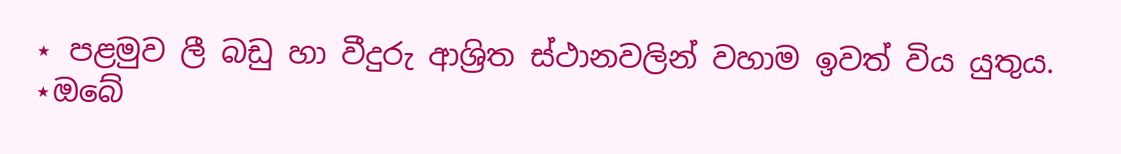⋆ පළමුව ලී බඩු හා වීදුරු ආශ්‍රිත ස්ථානවලින් වහාම ඉවත් විය යුතුය.
⋆ඔබේ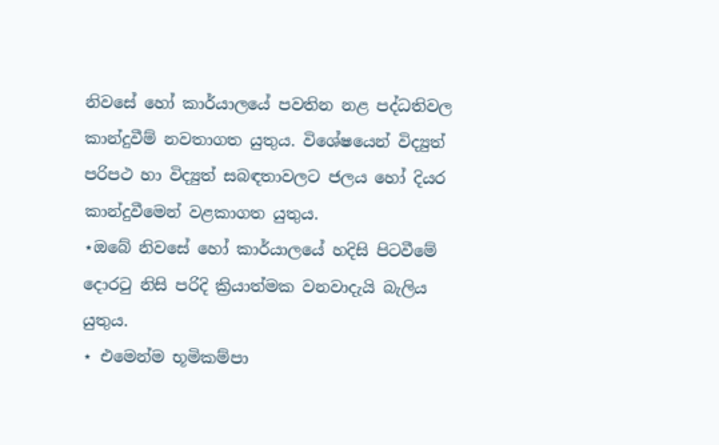නිවසේ හෝ කාර්යාලයේ පවතින නළ පද්ධතිවල කාන්දුවීම් නවතාගත යුතුය. විශේෂයෙන් විද්‍යුත් පරිපථ හා විද්‍යුත් සබඳතාවලට ජලය හෝ දියර කාන්දුවීමෙන් වළකාගත යුතුය.
⋆ඔබේ නිවසේ හෝ කාර්යාලයේ හදිසි පිටවීමේ දොරටු නිසි පරිදි ක්‍රියාත්මක වනවාදැයි බැලිය යුතුය.
⋆ එමෙන්ම භූමිකම්පා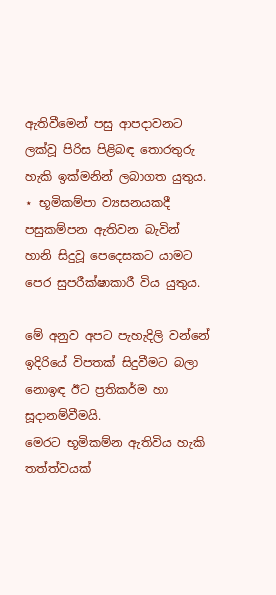ඇතිවීමෙන් පසු ආපදාවනට ලක්වූ පිරිස පිළිබඳ තොරතුරු හැකි ඉක්මනින් ලබාගත යුතුය.
⋆ භූමිකම්පා ව්‍යසනයකදී පසුකම්පන ඇතිවන බැවින් හානි සිදුවූ පෙදෙසකට යාමට පෙර සුපරීක්ෂාකාරී විය යුතුය.

මේ අනුව අපට පැහැදිලි වන්නේ ඉදිරියේ විපතක් සිදුවීමට බලා නොඉඳ ඊට ප්‍රතිකර්ම හා සූදානම්වීමයි.
මෙරට භූමිකම්න ඇතිවිය හැකි තත්ත්වයක්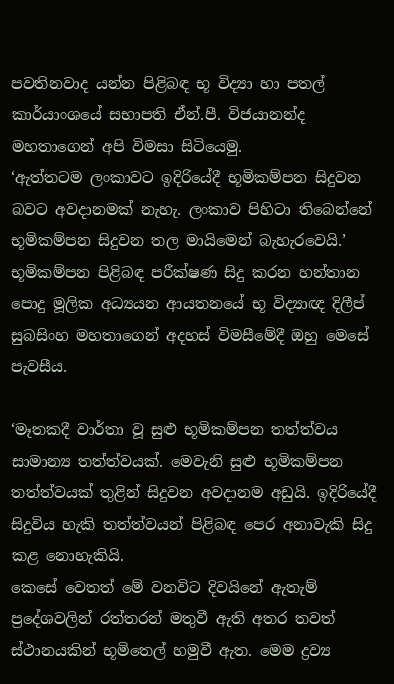පවතිනවාද යන්න පිළිබඳ භූ විද්‍යා හා පතල් කාර්යාංශයේ සභාපති ඒන්.පී. විජයානන්ද මහතාගෙන් අපි විමසා සිටියෙමු.
‘ඇත්තටම ලංකාවට ඉදිරියේදී භූමිකම්පන සිදුවන බවට අවදානමක් නැහැ. ලංකාව පිහිටා තිබෙන්නේ භූමිකම්පන සිදුවන තල මායිමෙන් බැහැරවෙයි.’
භූමිකම්පන පිළිබඳ පරීක්ෂණ සිදු කරන හන්තාන පොදු මූලික අධ්‍යයන ආයතනයේ භූ විද්‍යාඥ දිලීප් සුබසිංහ මහතාගෙන් අදහස් විමසීමේදී ඔහු මෙසේ පැවසීය.

‘මෑතකදී වාර්තා වූ සුළු භූමිකම්පන තත්ත්වය සාමාන්‍ය තත්ත්වයක්. මෙවැනි සුළු භූමිකම්පන තත්ත්වයක් තුළින් සිදුවන අවදානම අඩුයි. ඉදිරියේදී සිදුවිය හැකි තත්ත්වයන් පිළිබඳ පෙර අනාවැකි සිදු කළ නොහැකියි.
කෙසේ වෙතත් මේ වනවිට දිවයිනේ ඇතැම් ප්‍රදේශවලින් රත්තරන් මතුවී ඇති අතර තවත් ස්ථානයකින් භූමිතෙල් හමුවී ඇත. මෙම ද්‍රව්‍ය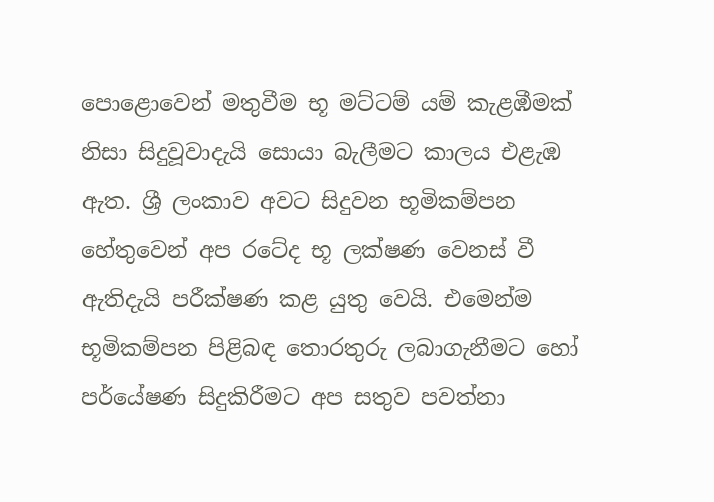පොළොවෙන් මතුවීම භූ මට්ටම් යම් කැළඹීමක් නිසා සිදුවූවාදැයි සොයා බැලීමට කාලය එළැඹ ඇත. ශ්‍රී ලංකාව අවට සිදුවන භූමිකම්පන හේතුවෙන් අප රටේද භූ ලක්ෂණ වෙනස් වී ඇතිදැයි පරීක්ෂණ කළ යුතු වෙයි. එමෙන්ම භූමිකම්පන පිළිබඳ තොරතුරු ලබාගැනීමට හෝ පර්යේෂණ සිදුකිරීමට අප සතුව පවත්නා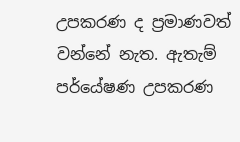උපකරණ ද ප්‍රමාණවත් වන්නේ නැත. ඇතැම් පර්යේෂණ උපකරණ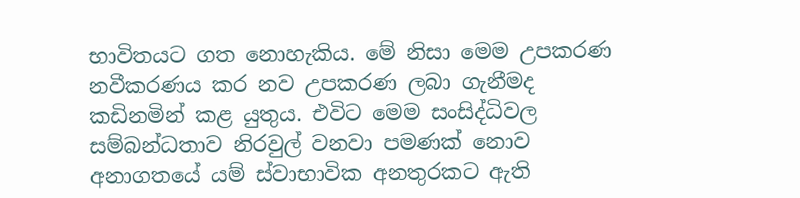භාවිතයට ගත නොහැකිය. මේ නිසා මෙම උපකරණ නවීකරණය කර නව උපකරණ ලබා ගැනීමද කඩිනමින් කළ යුතුය. එවිට මෙම සංසිද්ධිවල සම්බන්ධතාව නිරවුල් වනවා පමණක් නොව අනාගතයේ යම් ස්වාභාවික අනතුරකට ඇති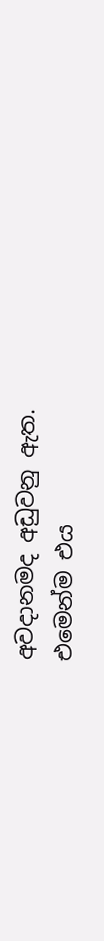අවදානමද අඩුවනු ඇත.
එමෙන්ම එය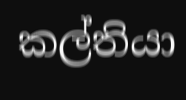කල්තියා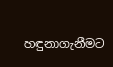හඳුනාගැනීමට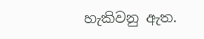හැකිවනු ඇත.